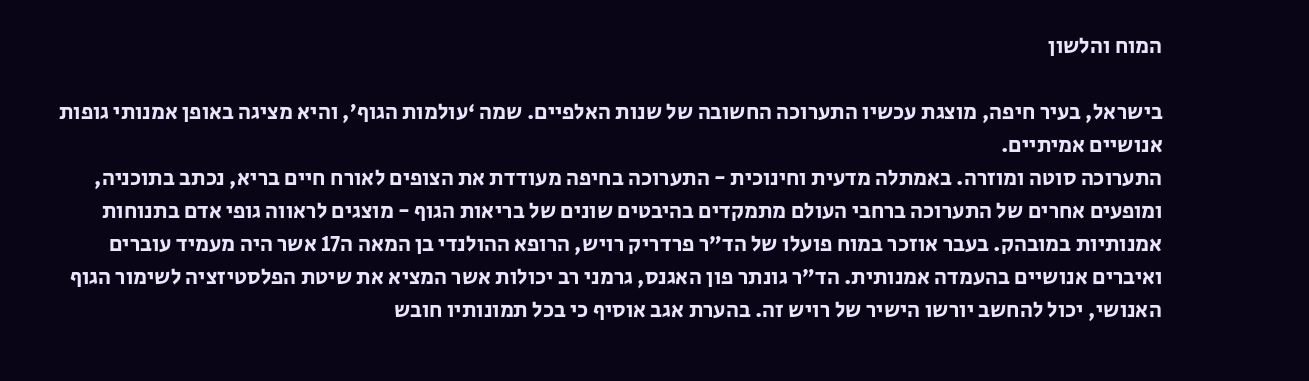המוח והלשון

בישראל, בעיר חיפה, מוצגת עכשיו התערוכה החשובה של שנות האלפיים. שמה ‘עולמות הגוף’, והיא מציגה באופן אמנותי גופות אנושיים אמיתיים.
התערוכה סוטה ומוזרה. באמתלה מדעית וחינוכית - התערוכה בחיפה מעודדת את הצופים לאורח חיים בריא, נכתב בתוכניה, ומופעים אחרים של התערוכה ברחבי העולם מתמקדים בהיבטים שונים של בריאות הגוף - מוצגים לראווה גופי אדם בתנוחות אמנותיות במובהק. בעבר אוזכר במוח פועלו של הד”ר פרדריק רויש, הרופא ההולנדי בן המאה ה17 אשר היה מעמיד עוברים ואיברים אנושיים בהעמדה אמנותית. הד”ר גונתר פון האגנס, גרמני רב יכולות אשר המציא את שיטת הפלסטיזציה לשימור הגוף האנושי, יכול להחשב יורשו הישיר של רויש זה. בהערת אגב אוסיף כי בכל תמונותיו חובש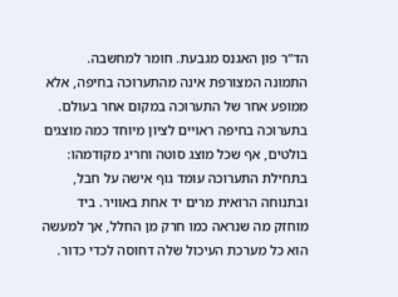הד”ר פון האגנס מגבעת. חומר למחשבה.
התמונה המצורפת אינה מהתערוכה בחיפה, אלא ממופע אחר של התערוכה במקום אחר בעולם. בתערוכה בחיפה ראויים לציון מיוחד כמה מוצגים בולטים, אף שכל מוצג סוטה וחריג מקודמהו: בתחילת התערוכה עומד גוף אישה על חבל, ובתנוחה הרואית מרים יד אחת באוויר. ביד מוחזק מה שנראה כמו חרק מן החלל, אך למעשה הוא כל מערכת העיכול שלה דחוסה לכדי כדור.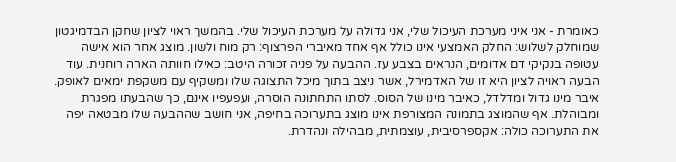כאומרת - אני איני מערכת העיכול שלי, אני גדולה על מערכת העיכול שלי. בהמשך ראוי לציון שחקן הבדמיגטון שמוחלק לשלוש: החלק האמצעי אינו כולל אף אחד מאיברי הפרצוף: רק מוח ולשון. מוצג אחר הוא אישה עטופה בנקיקי דם אדומים, הנראים בצבע עז. ההבעה על פניה זכורה היטב: כאילו חוותה הארה רוחנית. עוד הבעה ראויה לציון היא זו של האדמירל, אשר ניצב בתוך מיכל התצוגה שלו ומשקיף עם משקפת ימאים לאופק. איבר מינו גדול ומדלדל, כאיבר מינו של הסוס. לסתו התחתונה הוסרה, ועפעפיו אינם, כך שהבעתו מפגרת ומבוהלת. אף שהמוצג בתמונה המצורפת אינו מוצג בתערוכה בחיפה, אני חושב שההבעה שלו מבטאה יפה את התערוכה כולה: אקספרסיבית, עוצמתית, מבהילה ונהדרת.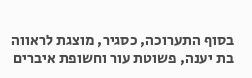בסוף התערוכה, כסגיר, מוצגת לראווה בת יענה, פשוטת עור וחשופת איברים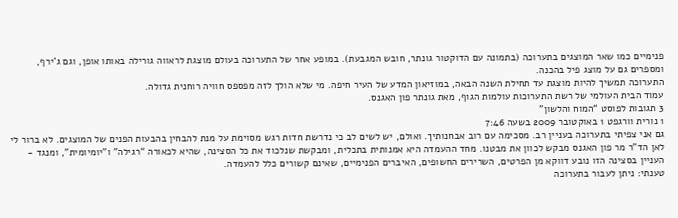פנימיים כמו שאר המוצגים בתערוכה (בתמונה עם הדוקטור גונתר, חובש המגבעת). במופע אחר של התערוכה בעולם מוצגת לראווה גורילה באותו אופן, וגם ג’ירף, ומספרים גם על מוצג פיל בהכנה.
התערוכה תמשיך להיות מוצגת עד תחילת השנה הבאה, במוזיאון המדע של העיר חיפה. מי שלא הולך לזה מפספס חוויה רוחנית גדולה.
עמוד הבית העולמי של רשת התערוכות עולמות הגוף, מאת גונתר פון האגנס.
3 תגובות לפוסט “המוח והלשון”
1 נורית וורגפט 1 באוקטובר 2009 בשעה 7:46
גם אני צפיתי בתערוכה בעניין רב. מסכימה עם רוב אבחנותיך. ואולם, יש לשים לב כי נדרשת חדות רגש מסוימת על מנת להבחין בהבעות הפנים של המוצגים. לא ברור לי לאן הד”ר מר פון האגנס מבקש לכוון את מבטנו. מחד ההעמדה היא אמנותית בתכלית, ומבקשת שנלכוד את כל הסצינה, שהיא לכאורה “רגילה” ו”יומיומית”, ומנגד - העניין בסצינה הזו נובע דווקא מן הפרטים, השרירים החשופים, האיברים הפנימיים, שאינם קשורים כלל להעמדה.
טענתי: ניתן לעבור בתערוכה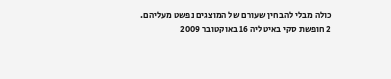כולה מבלי להבחין שעורם של המוצגים נפשט מעליהם.
2 חופשת סקי באיטליה 16 באוקטובר 2009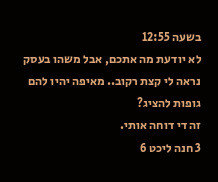בשעה 12:55
לא יודעת מה אתכם, אבל משהו בעסק נראה לי קצת רקוב.. מאיפה יהיו להם גופות להציג?
זה די דוחה אותי.
3 חנה ליכט 6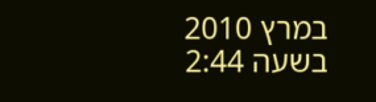במרץ 2010 בשעה 2:44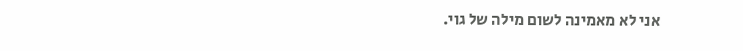אני לא מאמינה לשום מילה של גוי.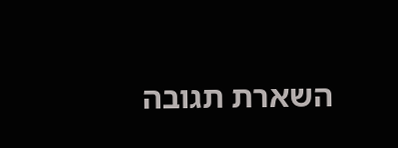השארת תגובה